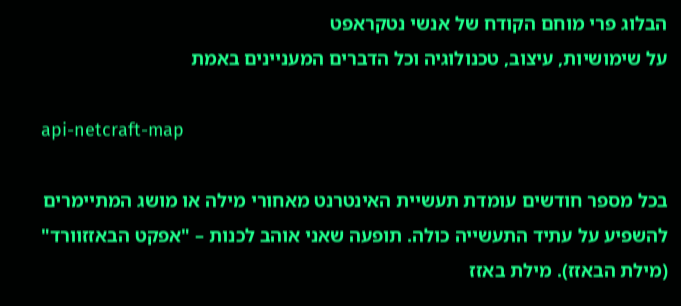הבלוג פרי מוחם הקודח של אנשי נטקראפט
על שימושיות, עיצוב, טכנולוגיה וכל הדברים המעניינים באמת

api-netcraft-map

בכל מספר חודשים עומדת תעשיית האינטרנט מאחורי מילה או מושג המתיימרים להשפיע על עתיד התעשייה כולה. תופעה שאני אוהב לכנות – "אפקט הבאזזוורד" (מילת הבאזז). מילת באזז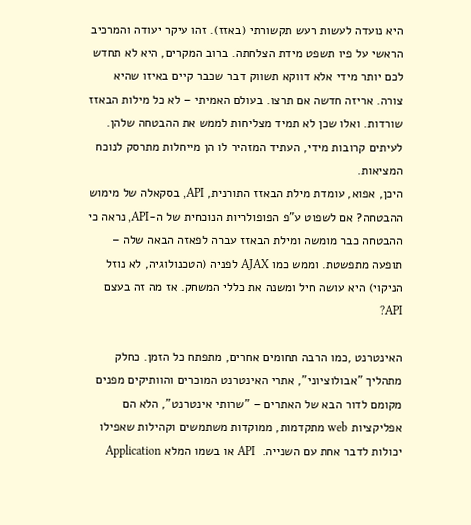היא נועדה לעשות רעש תקשורתי (באזז). זהו עיקר יעודה והמרכיב הראשי על פיו תשפט מידת הצלחתה. ברוב המקרים, היא לא תחדש לכם יותר מידי אלא דווקא תשווק דבר שכבר קיים באיזו שהיא צורה. אריזה חדשה אם תרצו. בעולם האמיתי – לא כל מילות הבאזז שורדות. ואלו שכן לא תמיד מצליחות לממש את ההבטחה שלהן. לעיתים קרובות מידי, העתיד המזהיר לו הן מייחלות מתרסק לנוכח המציאות.
היכן, אפוא, עומדת מילת הבאזז התורנית, API, בסקאלה של מימוש ההבטחה? אם לשפוט ע"פ הפופולריות הנוכחית של ה-API, נראה כי ההבטחה כבר מומשה ומילת הבאזז עברה לפאזה הבאה שלה – תופעה מתפשטת. וממש כמו AJAX לפניה (הטכנולוגיה, לא נוזל הניקוי) היא עושה חיל ומשנה את כללי המשחק. אז מה זה בעצם API?

האינטרנט ,כמו הרבה תחומים אחרים, מתפתח כל הזמן. כחלק מתהליך "אבולוציוני", אתרי האינטרנט המוכרים והוותיקים מפנים מקומם לדור הבא של האתרים – "שרותי אינטרנט", הלא הם אפליקציות web מתקדמות, ממוקדות משתמשים וקהילות שאפילו יכולות לדבר אחת עם השנייה.  API או בשמו המלא Application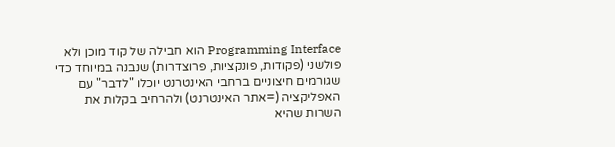Programming Interface הוא חבילה של קוד מוכן ולא פולשני (פקודות, פונקציות, פרוצדרות) שנבנה במיוחד כדי שגורמים חיצוניים ברחבי האינטרנט יוכלו "לדבר" עם האפליקציה (=אתר האינטרנט) ולהרחיב בקלות את השרות שהיא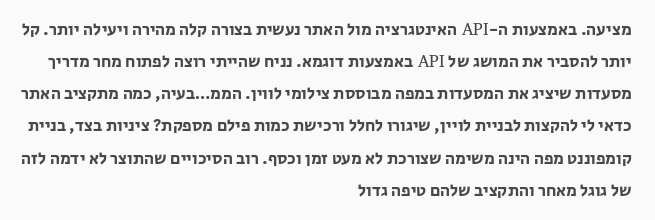מציעה. באמצעות ה-API האינטגרציה מול האתר נעשית בצורה קלה מהירה ויעילה יותר. קל יותר להסביר את המושג של API באמצעות דוגמא. נניח שהייתי רוצה לפתוח מחר מדריך מסעדות שיציג את המסעדות במפה מבוססת צילומי לווין. הממ…בעיה, כמה מתקציב האתר כדאי לי להקצות לבניית לויין, שיגורו לחלל ורכישת כמות פילם מספקת? ציניות בצד, בניית קומפוננט מפה הינה משימה שצורכת לא מעט זמן וכסף. רוב הסיכויים שהתוצר לא ידמה לזה של גוגל מאחר והתקציב שלהם טיפה גדול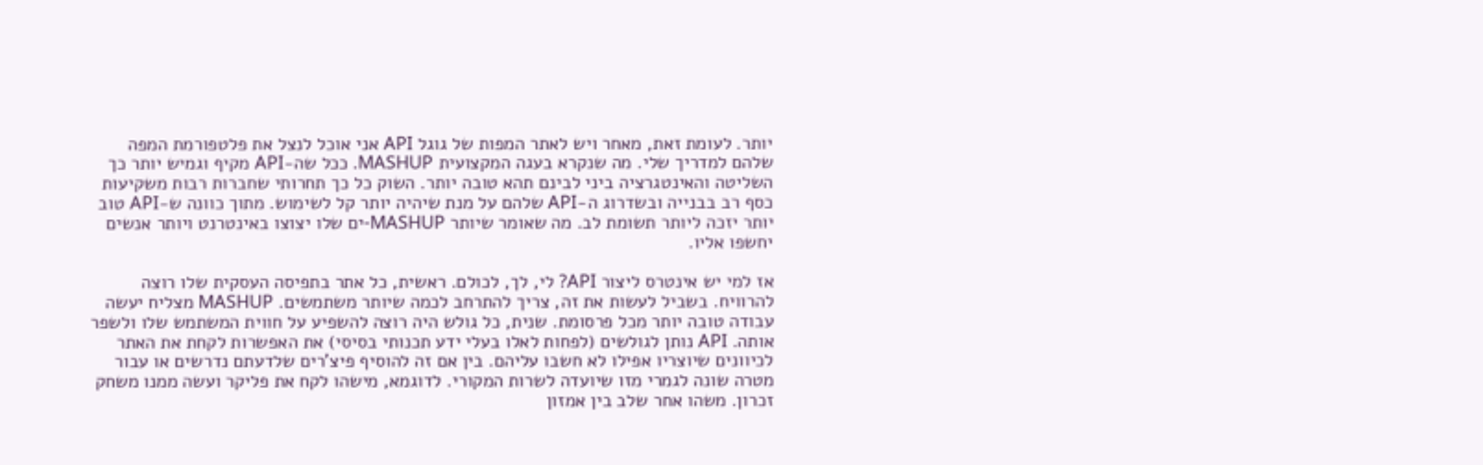יותר. לעומת זאת, מאחר ויש לאתר המפות של גוגל API אני אוכל לנצל את פלטפורמת המפה שלהם למדריך שלי. מה שנקרא בעגה המקצועית MASHUP. ככל שה-API מקיף וגמיש יותר כך השליטה והאינטגרציה ביני לבינם תהא טובה יותר. השוק כל כך תחרותי שחברות רבות משקיעות כסף רב בבנייה ובשדרוג ה-API שלהם על מנת שיהיה יותר קל לשימוש. מתוך כוונה ש-API טוב יותר יזכה ליותר תשומת לב. מה שאומר שיותר MASHUP-ים שלו יצוצו באינטרנט ויותר אנשים יחשפו אליו.

אז למי יש אינטרס ליצור API? לי, לך, לכולם. ראשית, כל אתר בתפיסה העסקית שלו רוצה להרוויח. בשביל לעשות את זה, צריך להתרחב לכמה שיותר משתמשים. MASHUP מצליח יעשה עבודה טובה יותר מכל פרסומת. שנית, כל גולש היה רוצה להשפיע על חווית המשתמש שלו ולשפר אותה. API נותן לגולשים (לפחות לאלו בעלי ידע תכנותי בסיסי) את האפשרות לקחת את האתר לכיוונים שיוצריו אפילו לא חשבו עליהם. בין אם זה להוסיף פיצ'רים שלדעתם נדרשים או עבור מטרה שונה לגמרי מזו שיועדה לשרות המקורי. לדוגמא, מישהו לקח את פליקר ועשה ממנו משחק זכרון. משהו אחר שלב בין אמזון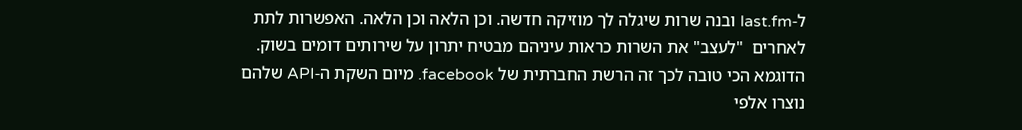ל-last.fm ובנה שרות שיגלה לך מוזיקה חדשה. וכן הלאה וכן הלאה. האפשרות לתת לאחרים  "לעצב" את השרות כראות עיניהם מבטיח יתרון על שירותים דומים בשוק. הדוגמא הכי טובה לכך זה הרשת החברתית של facebook. מיום השקת ה-API שלהם נוצרו אלפי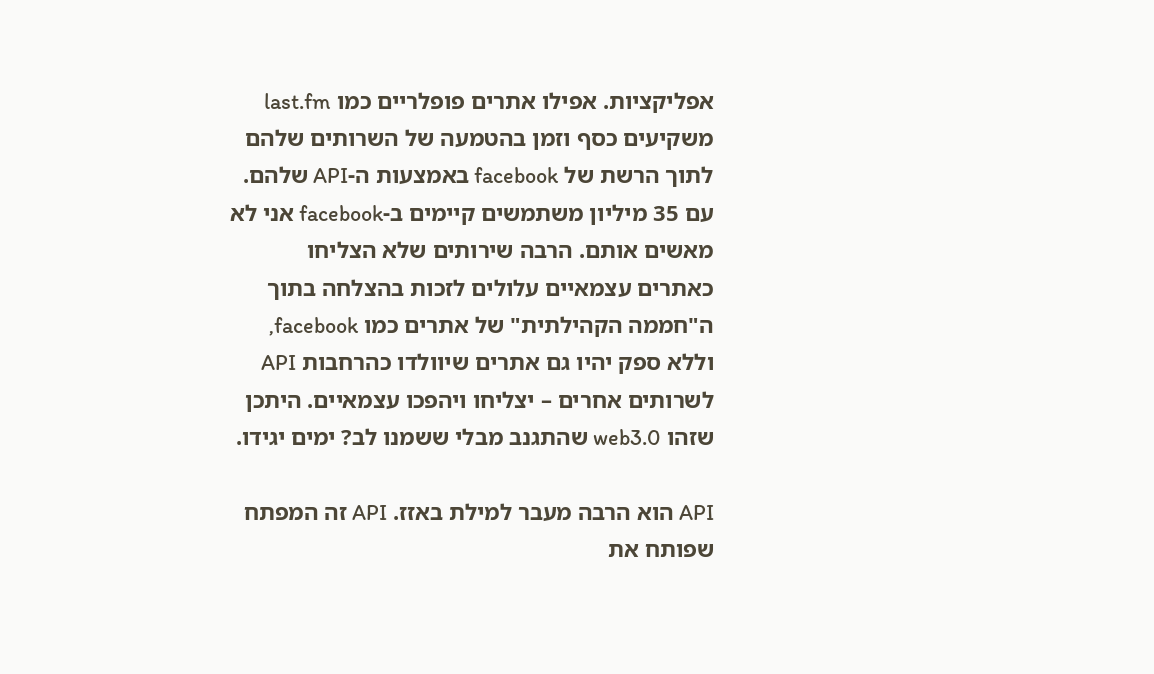אפליקציות. אפילו אתרים פופלריים כמו last.fm משקיעים כסף וזמן בהטמעה של השרותים שלהם לתוך הרשת של facebook באמצעות ה-API שלהם. עם 35 מיליון משתמשים קיימים ב-facebook אני לא מאשים אותם. הרבה שירותים שלא הצליחו כאתרים עצמאיים עלולים לזכות בהצלחה בתוך ה"חממה הקהילתית" של אתרים כמו facebook, וללא ספק יהיו גם אתרים שיוולדו כהרחבות API לשרותים אחרים – יצליחו ויהפכו עצמאיים. היתכן שזהו web3.0 שהתגנב מבלי ששמנו לב? ימים יגידו.

API הוא הרבה מעבר למילת באזז. API זה המפתח שפותח את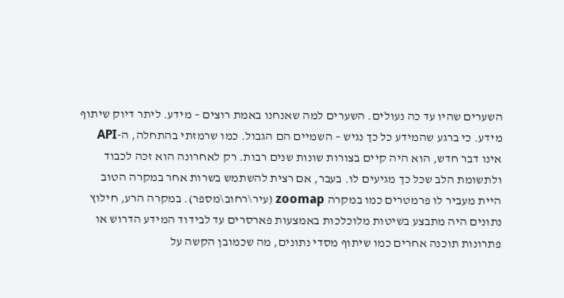השערים שהיו עד כה נעולים. השערים למה שאנחנו באמת רוצים – מידע. ליתר דיוק שיתוף מידע. כי ברגע שהמידע כל כך נגיש – השמיים הם הגבול. כמו שרמזתי בהתחלה, ה-API אינו דבר חדש, הוא היה קיים בצורות שונות שנים רבות. רק לאחרונה הוא זכה לכבוד ולתשומת הלב שכל כך מגיעים לו. בעבר, אם רצית להשתמש בשרות אחר במקרה הטוב היית מעביר לו פרמטרים כמו במקרה zoomap (עיר\רחוב\מספר). במקרה הרע, חילוץ נתונים היה מתבצע בשיטות מלוכלכות באמצעות פארסרים עד לבידוד המידע הדרוש או פתרונות תוכנה אחרים כמו שיתוף מסדי נתונים, מה שכמובן הקשה על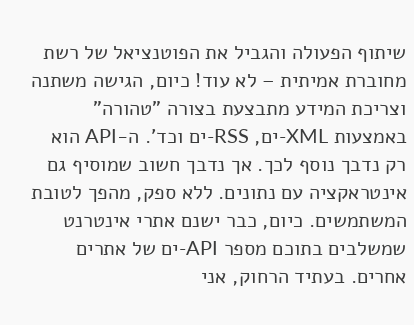שיתוף הפעולה והגביל את הפוטנציאל של רשת מחוברת אמיתית – לא עוד! כיום, הגישה משתנה וצריכת המידע מתבצעת בצורה "טהורה" באמצעות XML-ים, RSS-ים וכד'. ה-API הוא רק נדבך נוסף לכך. אך נדבך חשוב שמוסיף גם אינטראקציה עם נתונים. ללא ספק, מהפך לטובת המשתמשים. כיום, כבר ישנם אתרי אינטרנט שמשלבים בתוכם מספר API-ים של אתרים אחרים. בעתיד הרחוק, אני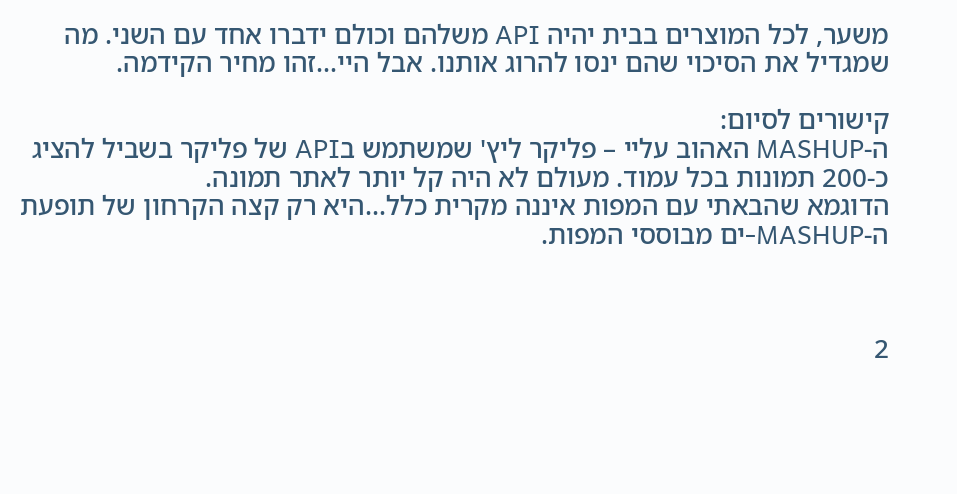משער, לכל המוצרים בבית יהיה API משלהם וכולם ידברו אחד עם השני. מה שמגדיל את הסיכוי שהם ינסו להרוג אותנו. אבל היי…זהו מחיר הקידמה.

קישורים לסיום:
ה-MASHUP האהוב עליי – פליקר ליץ' שמשתמש בAPI של פליקר בשביל להציג כ-200 תמונות בכל עמוד. מעולם לא היה קל יותר לאתר תמונה.
הדוגמא שהבאתי עם המפות איננה מקרית כלל…היא רק קצה הקרחון של תופעת ה-MASHUP-ים מבוססי המפות.



2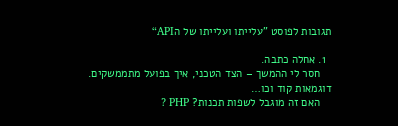תגובות לפוסט ”עלייתו ועלייתו של הAPI“

  1. אחלה כתבה.
    חסר לי ההמשך – הצד הטכני, איך בפועל מתממשקים. דוגמאות קוד וכו…
    האם זה מוגבל לשפות תכנות? PHP ?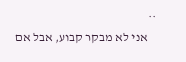..
    אני לא מבקר קבוע, אבל אם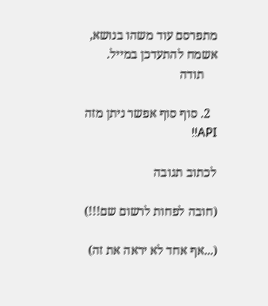מתפרסם עוד משהו בנושא, אשמח להתעדכן במייל.
    תודה

  2. סוף סוף אפשר ניתן מזה API!!

לכתוב תגובה

(חובה לפחות לרשום שם!!!)

(...אף אחד לא יראה את זה)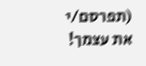(תפרסם/י את עצמך!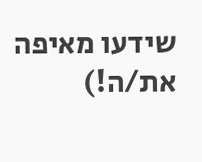שידעו מאיפה את/ה!)